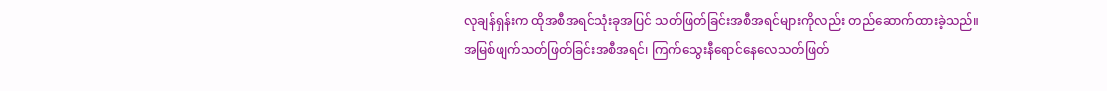လုချန်ရှန်းက ထိုအစီအရင်သုံးခုအပြင် သတ်ဖြတ်ခြင်းအစီအရင်များကိုလည်း တည်ဆောက်ထားခဲ့သည်။
အမြစ်ဖျက်သတ်ဖြတ်ခြင်းအစီအရင်၊ ကြက်သွေးနီရောင်နေလေသတ်ဖြတ်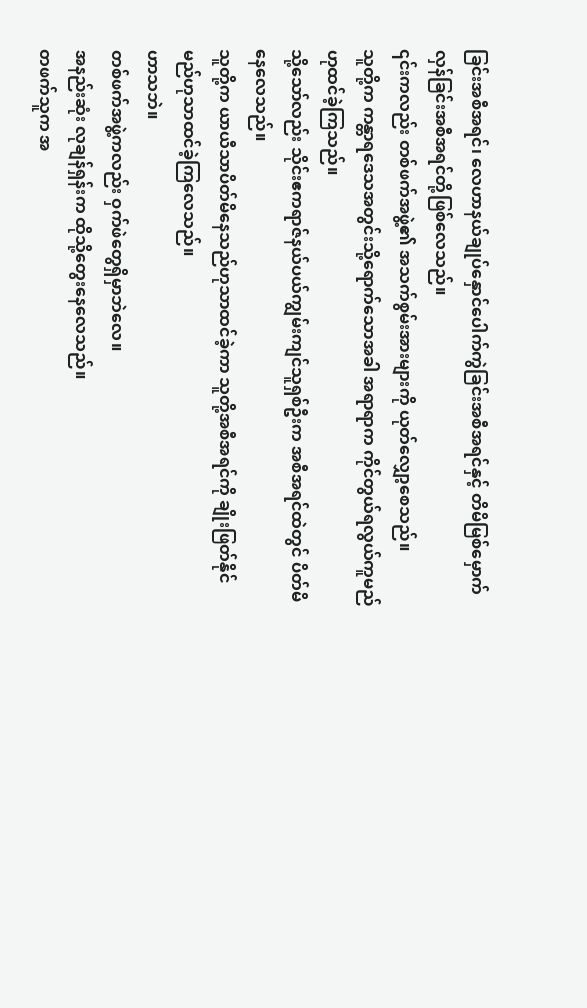ခြင်းအစီအရင်၊ လေဟာနယ်ချုပ်နှောင်ပေါက်ကွဲခြင်းအစီအရင်နှင့် တိမိမြစ်မှောက်လှန်ခြင်းအစီအရင်တို့ဖြစ်လေသည်။
၎င်းကလည်း တစ်ဖက်အဖွဲ့၏ အသက်စွမ်းအားများကို ယုတ်လျှော့စေသည်။
သူတို့က ကန္တာရဒေသအတွင်းသို့ရောက်သောအခါ အရာရာက ကိုင်တွယ်ရလွယ်ကူမည်ဟုထင်ခဲ့ကြသည်။
သို့သော်လည်း သိုင်းဧကရာဇ်နယ်ပယ်ကျွမ်းကျင်သူရှစ်ဦးက အစီအရင်ထဲတွင် ပိတ်မိနေလေသည်။
သူတို့က ယာယီသာပိတ်မိနေသည်ဟုသာထင်ခဲ့ကာ သူတို့အစီအရင်ကို ချိုးဖြတ်နိုင်မည်ဟုသာထင်ခဲ့ကြလေသည်။
ဟာသဘဲ။
တစ်ဖက်အဖွဲ့ကလည်း ဝှက်ဖဲတွေရှိမှာဘဲလေ။
အနည်းဆုံး လုချန်ရှန်းက ထိုသို့တွေးနေလေသည်။
တဖက်သူက အ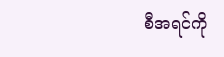စီအရင်ကို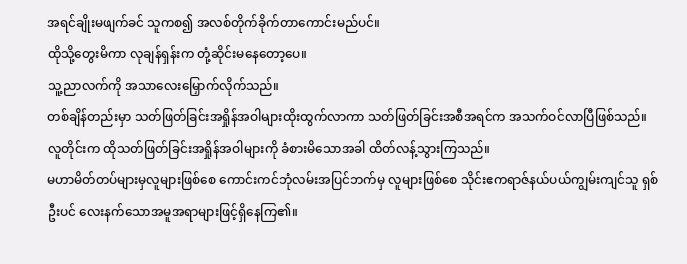အရင်ချိုးမဖျက်ခင် သူကစ၍ အလစ်တိုက်ခိုက်တာကောင်းမည်ပင်။
ထိုသို့တွေးမိကာ လုချန်ရှန်းက တုံ့ဆိုင်းမနေတော့ပေ။
သူ့ညာလက်ကို အသာလေးမြှောက်လိုက်သည်။
တစ်ချိန်တည်းမှာ သတ်ဖြတ်ခြင်းအရှိုန်အဝါများထိုးထွက်လာကာ သတ်ဖြတ်ခြင်းအစီအရင်က အသက်ဝင်လာပြီဖြစ်သည်။
လူတိုင်းက ထိုသတ်ဖြတ်ခြင်းအရှိုန်အဝါများကို ခံစားမိသောအခါ ထိတ်လန့်သွားကြသည်။
မဟာမိတ်တပ်များမှလူများဖြစ်စေ ကောင်းကင်ဘုံလမ်းအပြင်ဘက်မှ လူများဖြစ်စေ သိုင်းဧကရာဇ်နယ်ပယ်ကျွမ်းကျင်သူ ရှစ်ဦးပင် လေးနက်သောအမူအရာများဖြင့်ရှိနေကြ၏။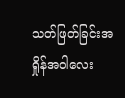သတ်ဖြတ်ခြင်းအရှိုန်အဝါလေး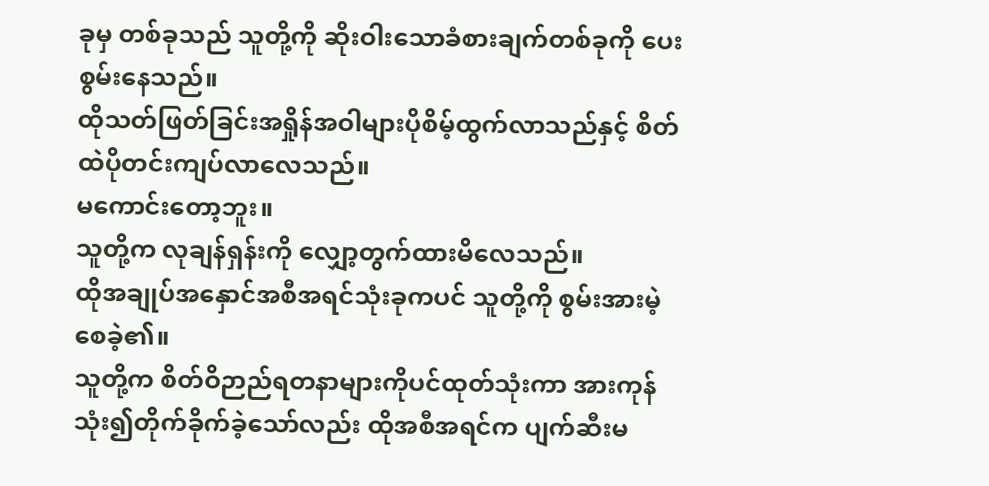ခုမှ တစ်ခုသည် သူတို့ကို ဆိုးဝါးသောခံစားချက်တစ်ခုကို ပေးစွမ်းနေသည်။
ထိုသတ်ဖြတ်ခြင်းအရှိုန်အဝါများပိုစိမ့်ထွက်လာသည်နှင့် စိတ်ထဲပိုတင်းကျပ်လာလေသည်။
မကောင်းတော့ဘူး။
သူတို့က လုချန်ရှန်းကို လျှော့တွက်ထားမိလေသည်။
ထိုအချုပ်အနှောင်အစီအရင်သုံးခုကပင် သူတို့ကို စွမ်းအားမဲ့စေခဲ့၏။
သူတို့က စိတ်ဝိဉာည်ရတနာများကိုပင်ထုတ်သုံးကာ အားကုန်သုံး၍တိုက်ခိုက်ခဲ့သော်လည်း ထိုအစီအရင်က ပျက်ဆီးမ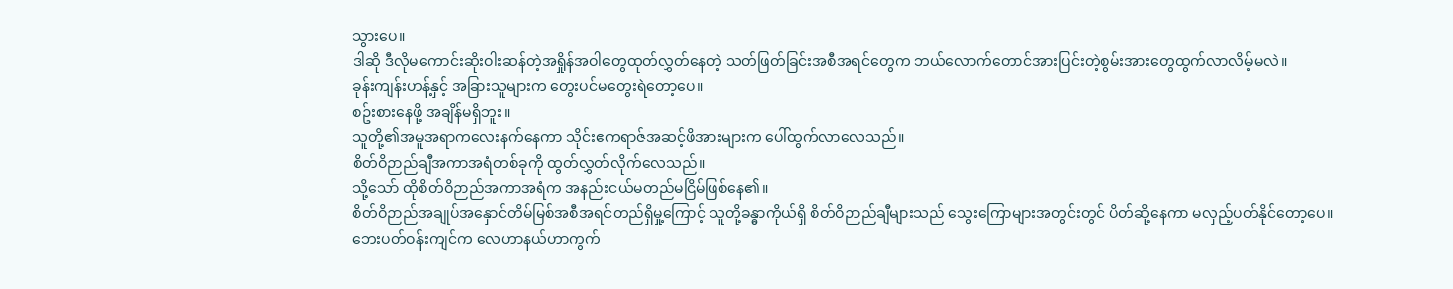သွားပေ။
ဒါဆို ဒီလိုမကောင်းဆိုးဝါးဆန်တဲ့အရှိုန်အဝါတွေထုတ်လွှတ်နေတဲ့ သတ်ဖြတ်ခြင်းအစီအရင်တွေက ဘယ်လောက်တောင်အားပြင်းတဲ့စွမ်းအားတွေထွက်လာလိမ့်မလဲ။
ခုန်းကျန်းဟန့်နှင့် အခြားသူများက တွေးပင်မတွေးရဲတော့ပေ။
စဥ်းစားနေဖို့ အချိန်မရှိဘူး။
သူတို့၏အမူအရာကလေးနက်နေကာ သိုင်းဧကရာဇ်အဆင့်ဖိအားများက ပေါ်ထွက်လာလေသည်။
စိတ်ဝိဉာည်ချီအကာအရံတစ်ခုကို ထွတ်လွှတ်လိုက်လေသည်။
သို့သော် ထိုစိတ်ဝိဉာည်အကာအရံက အနည်းငယ်မတည်မငြိမ်ဖြစ်နေ၏။
စိတ်ဝိဉာည်အချုပ်အနှောင်တိမ်မြစ်အစီအရင်တည်ရှိမှု့ကြောင့် သူတို့ခန္ဓာကိုယ်ရှိ စိတ်ဝိဉာည်ချီများသည် သွေးကြောများအတွင်းတွင် ပိတ်ဆို့နေကာ မလှည့်ပတ်နိုင်တော့ပေ။
ဘေးပတ်ဝန်းကျင်က လေဟာနယ်ဟာကွက်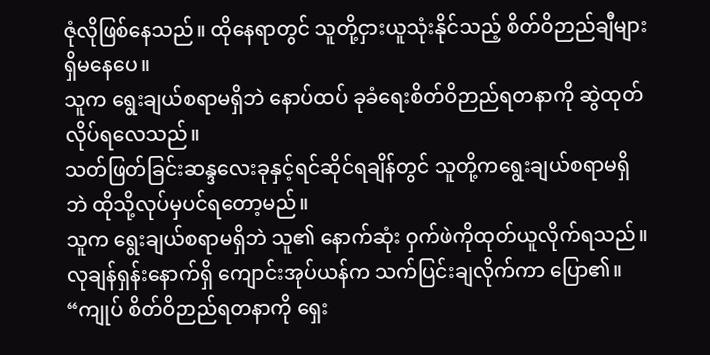ဇုံလိုဖြစ်နေသည်။ ထိုနေရာတွင် သူတို့ငှားယူသုံးနိုင်သည့် စိတ်ဝိဉာည်ချီများရှိမနေပေ။
သူက ရွေးချယ်စရာမရှိဘဲ နောပ်ထပ် ခုခံရေးစိတ်ဝိဉာည်ရတနာကို ဆွဲထုတ်လိုပ်ရလေသည်။
သတ်ဖြတ်ခြင်းဆန္ဒလေးခုနှင့်ရင်ဆိုင်ရချိန်တွင် သူတို့ကရွေးချယ်စရာမရှိဘဲ ထိုသို့လုပ်မှပင်ရတော့မည်။
သူက ရွေးချယ်စရာမရှိဘဲ သူ၏ နောက်ဆုံး ဝှက်ဖဲကိုထုတ်ယူလိုက်ရသည်။
လုချန်ရှန်းနောက်ရှိ ကျောင်းအုပ်ယန်က သက်ပြင်းချလိုက်ကာ ပြော၏။ “ကျုပ် စိတ်ဝိဉာည်ရတနာကို ရှေး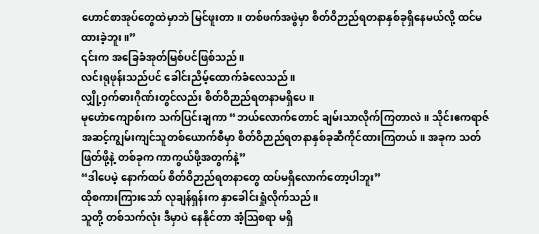ဟောင်စာအုပ်တွေထဲမှာဘဲ မြင်ဖူးတာ။ တစ်ဖက်အဖွဲမှာ စိတ်ဝိဉာည်ရတနာနှစ်ခုရှိနေမယ်လို့ ထင်မထားခဲ့ဘူး။”
၎င်းက အခြေခံအုတ်မြစ်ပင်ဖြစ်သည်။
လင်းရုဖုန်းသည်ပင် ခေါင်းညိမ့်ထောက်ခံလေသည်။
လျှို့ဝှက်ဓားဂိုဏ်းတွင်လည်း စိတ်ဝိဉာည်ရတနာမရှိပေ။
မုဟေဲာကျောစ်းက သက်ပြင်းချကာ “ဘယ်လောက်တောင် ချမ်းသာလိုက်ကြတာလဲ။ သိုင်းဧကရာဇ်အဆင့်ကျွမ်းကျင်သူတစ်ယောက်စီမှာ စိတ်ဝိဉာည်ရတနာနှစ်ခုဆီကိုင်ထားကြတယ်။ အခုက သတ်ဖြတ်ဖို့နဲ့ တစ်ခုက ကာကွယ်ဖို့အတွက်နဲ့”
“ဒါပေမဲ့ နောက်ထပ် စိတ်ဝိဉာည်ရတနာတွေ ထပ်မရှိလောက်တော့ပါဘူး”
ထိုစကားကြားသော် လုချန်ရှန်းက နှာခေါင်းရှုံလိုက်သည်။
သူတို့ တစ်သက်လုံး ဒီမှာပဲ နေနိုင်တာ အံ့သြစရာ မရှိ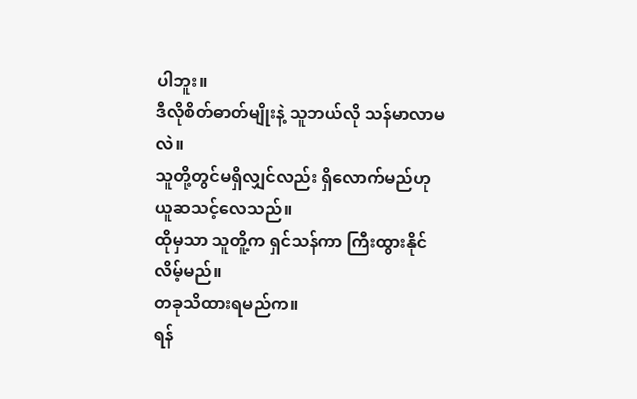ပါဘူး။
ဒီလိုစိတ်ဓာတ်မျိုးနဲ့ သူဘယ်လို သန်မာလာမလဲ။
သူတို့တွင်မရှိလျှင်လည်း ရှိလောက်မည်ဟု ယူဆသင့်လေသည်။
ထိုမှသာ သူတိူ့က ရှင်သန်ကာ ကြီးထွားနိုင်လိမ့်မည်။
တခုသိထားရမည်က။
ရန်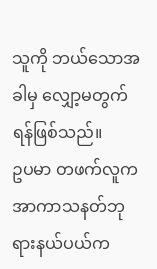သူကို ဘယ်သောအခါမှ လျှော့မတွက်ရန်ဖြစ်သည်။
ဥပမာ တဖက်လူက အာကာသနတ်ဘုရားနယ်ပယ်က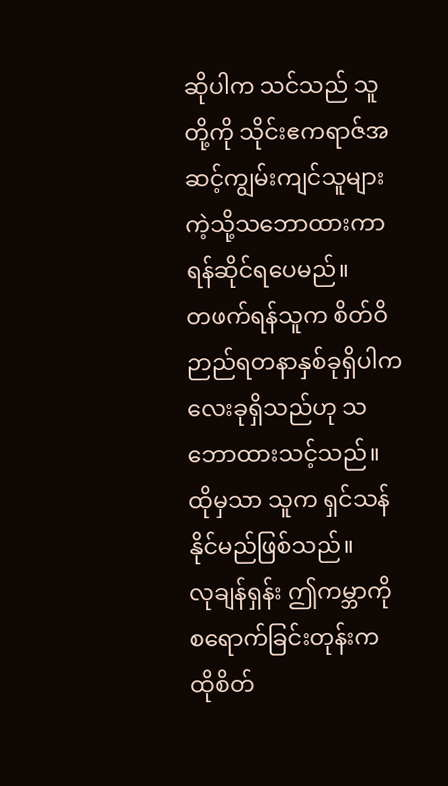ဆိုပါက သင်သည် သူတို့ကို သိုင်းဧကရာဇ်အဆင့်ကျွမ်းကျင်သူများကဲ့သို့သဘောထားကာ ရန်ဆိုင်ရပေမည်။
တဖက်ရန်သူက စိတ်ဝိဉာည်ရတနာနှစ်ခုရှိပါက လေးခုရှိသည်ဟု သဘောထားသင့်သည်။
ထိုမှသာ သူက ရှင်သန်နိုင်မည်ဖြစ်သည်။
လုချန်ရှန်း ဤကမ္ဘာကိုစရောက်ခြင်းတုန်းက
ထိုစိတ်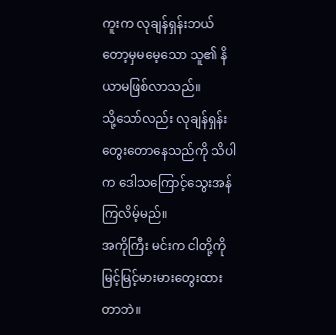ကူးက လုချန်ရှန်းဘယ်တော့မှမမေ့သော သူ၏ နိယာမဖြစ်လာသည်။
သို့သော်လည်း လုချန်ရှန်းတွေးတောနေသည်ကို သိပါက ဒေါသကြောင့်သွေးအန်ကြလိမ့်မည်။
အကိုကြီး မင်းက ငါတို့ကို မြင့်မြင့်မားမားတွေးထားတာဘဲ။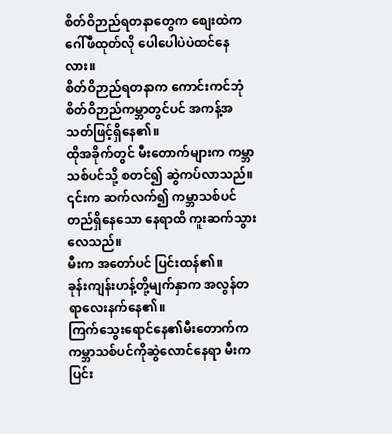စိတ်ဝိဉာည်ရတနာတွေက စျေးထဲက ဂေါ်ဖီထုတ်လို ပေါပေါပဲပဲထင်နေလား။
စိတ်ဝိဉာည်ရတနာက ကောင်းကင်ဘုံစိတ်ဝိဉာည်ကမ္ဘာတွင်ပင် အကန့်အသတ်ဖြင့်ရှိနေ၏။
ထိုအခိုက်တွင် မီးတောက်များက ကမ္ဘာသစ်ပင်သို့ စတင်၍ ဆွဲကပ်လာသည်။
၎င်းက ဆက်လက်၍ ကမ္ဘာသစ်ပင်တည်ရှိနေသော နေရာထိ ကူးဆက်သွားလေသည်။
မီးက အတော်ပင် ပြင်းထန်၏။
ခုန်းကျန်းဟန့်တို့မျက်နှာက အလွန်တရာလေးနက်နေ၏။
ကြက်သွေးရောင်နေ၏မီးတောက်က ကမ္ဘာသစ်ပင်ကိုဆွဲလောင်နေရာ မီးက ပြင်း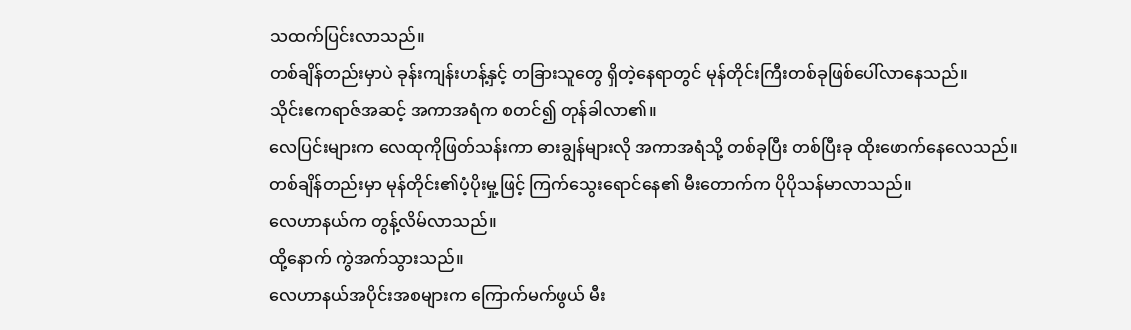သထက်ပြင်းလာသည်။
တစ်ချိန်တည်းမှာပဲ ခုန်းကျန်းဟန့်နှင့် တခြားသူတွေ ရှိတဲ့နေရာတွင် မုန်တိုင်းကြီးတစ်ခုဖြစ်ပေါ်လာနေသည်။
သိုင်းဧကရာဇ်အဆင့် အကာအရံက စတင်၍ တုန်ခါလာ၏။
လေပြင်းများက လေထုကိုဖြတ်သန်းကာ ဓားချွန်များလို အကာအရံသို့ တစ်ခုပြီး တစ်ပြီးခု ထိုးဖောက်နေလေသည်။
တစ်ချိန်တည်းမှာ မုန်တိုင်း၏ပံ့ပိုးမှု့ဖြင့် ကြက်သွေးရောင်နေ၏ မီးတောက်က ပိုပိုသန်မာလာသည်။
လေဟာနယ်က တွန့်လိမ်လာသည်။
ထို့နောက် ကွဲအက်သွားသည်။
လေဟာနယ်အပိုင်းအစများက ကြောက်မက်ဖွယ် မီး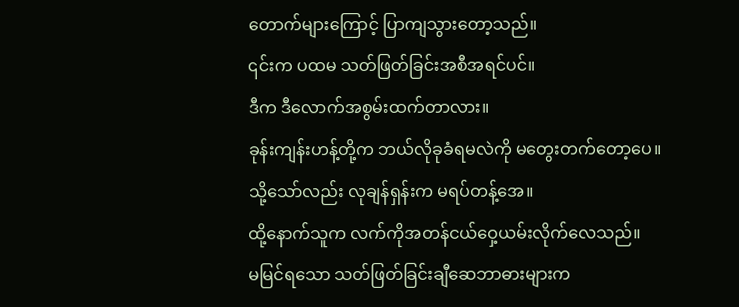တောက်များကြောင့် ပြာကျသွားတော့သည်။
၎င်းက ပထမ သတ်ဖြတ်ခြင်းအစီအရင်ပင်။
ဒီက ဒီလောက်အစွမ်းထက်တာလား။
ခုန်းကျန်းဟန့်တို့က ဘယ်လိုခုခံရမလဲကို မတွေးတက်တော့ပေ။
သို့သော်လည်း လုချန်ရှန်းက မရပ်တန့်အေ။
ထို့နောက်သူက လက်ကိုအတန်ငယ်ဝှေ့ယမ်းလိုက်လေသည်။
မမြင်ရသော သတ်ဖြတ်ခြင်းချီဆေဘာဓားများက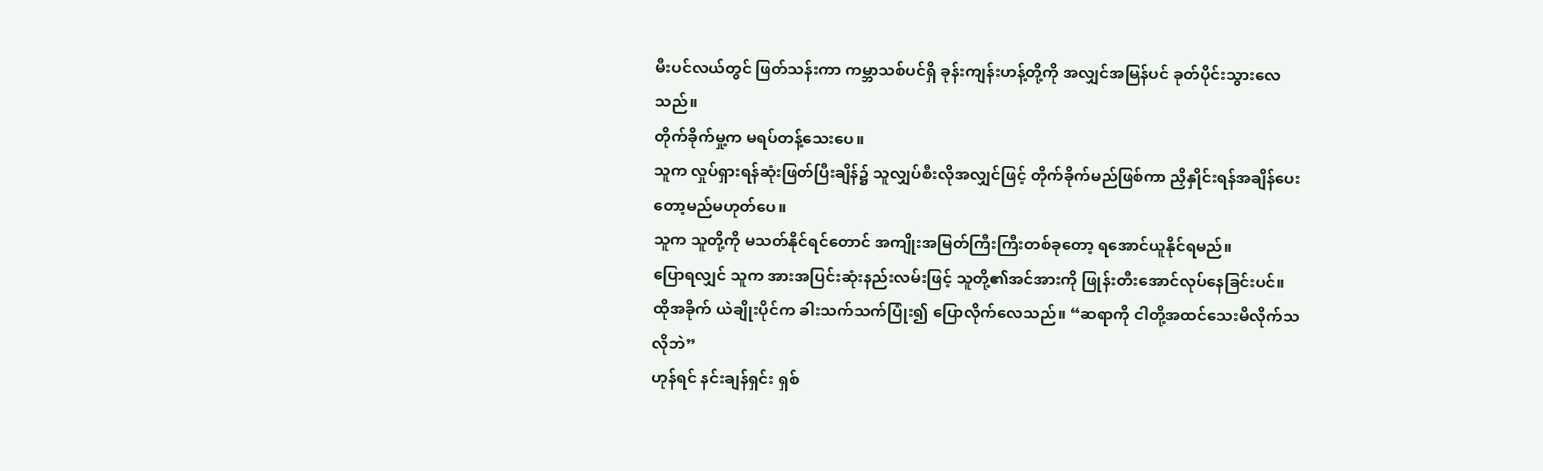မီးပင်လယ်တွင် ဖြတ်သန်းကာ ကမ္ဘာသစ်ပင်ရှိ ခုန်းကျန်းဟန့်တို့ကို အလျှင်အမြန်ပင် ခုတ်ပိုင်းသွားလေသည်။
တိုက်ခိုက်မှု့က မရပ်တန့်သေးပေ။
သူက လှုပ်ရှားရန်ဆုံးဖြတ်ပြီးချိန်၌ သူလျှပ်စီးလိုအလျှင်ဖြင့် တိုက်ခိုက်မည်ဖြစ်ကာ ညှိနှိုင်းရန်အချိန်ပေးတော့မည်မဟုတ်ပေ။
သူက သူတို့ကို မသတ်နိုင်ရင်တောင် အကျိုးအမြတ်ကြီးကြီးတစ်ခုတော့ ရအောင်ယူနိုင်ရမည်။
ပြောရလျှင် သူက အားအပြင်းဆုံးနည်းလမ်းဖြင့် သူတို့၏အင်အားကို ဖြုန်းတီးအောင်လုပ်နေခြင်းပင်။
ထိုအခိုက် ယဲချိုးပိုင်က ခါးသက်သက်ပြုံး၍ ပြောလိုက်လေသည်။ “ဆရာကို ငါတို့အထင်သေးမိလိုက်သလိုဘဲ”
ဟုန်ရင် နင်းချန်ရှင်း ရှစ်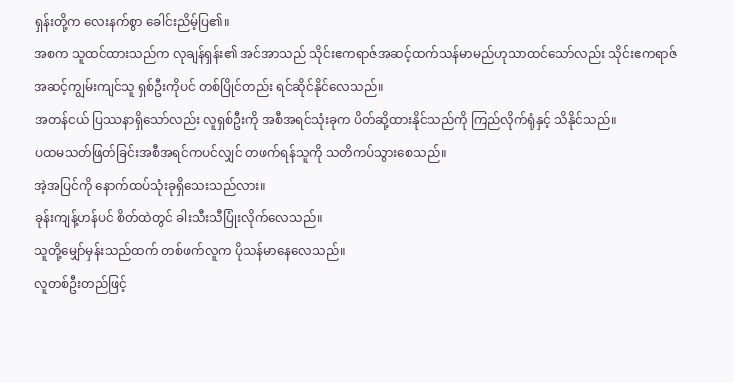ရှန်းတို့က လေးနက်စွာ ခေါင်းညိမ့်ပြ၏။
အစက သူထင်ထားသည်က လုချန်ရှန်း၏ အင်အာသည် သိုင်းဧကရာဇ်အဆင့်ထက်သန်မာမည်ဟုသာထင်သော်လည်း သိုင်းဧကရာဇ်အဆင့်ကျွမ်းကျင်သူ ရှစ်ဦးကိုပင် တစ်ပြိုင်တည်း ရင်ဆိုင်နိုင်လေသည်။
အတန်ငယ် ပြဿနာရှိသော်လည်း လူရှစ်ဦးကို အစီအရင်သုံးခုက ပိတ်ဆို့ထားနိုင်သည်ကို ကြည်လိုက်ရုံနှင့် သိနိုင်သည်။
ပထမသတ်ဖြတ်ခြင်းအစီအရင်ကပင်လျှင် တဖက်ရန်သူကို သတိကပ်သွားစေသည်။
အဲ့အပြင်ကို နောက်ထပ်သုံးခုရှိသေးသည်လား။
ခုန်းကျန့်ဟန်ပင် စိတ်ထဲတွင် ခါးသီးသီပြုံးလိုက်လေသည်။
သူတို့မျှော်မှန်းသည်ထက် တစ်ဖက်လူက ပိုသန်မာနေလေသည်။
လူတစ်ဦးတည်ဖြင့်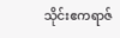သိုင်းဧကရာဇ်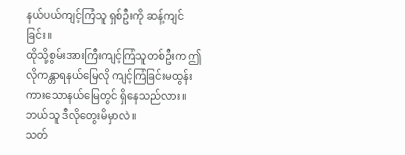နယ်ပယ်ကျင့်ကြံသူ ရှစ်ဦးကို ဆန့်ကျင်ခြင်း။
ထိုသို့စွမ်းအားကြီးကျင့်ကြံသူတစ်ဦးက ဤလိုကန္တာရနယ်မြေလို ကျင့်ကြံခြင်းမထွန်းကားသောနယ်မြေတွင် ရှိနေသည်လား။
ဘယ်သူ ဒီလိုတွေးမိမှာလဲ။
သတ်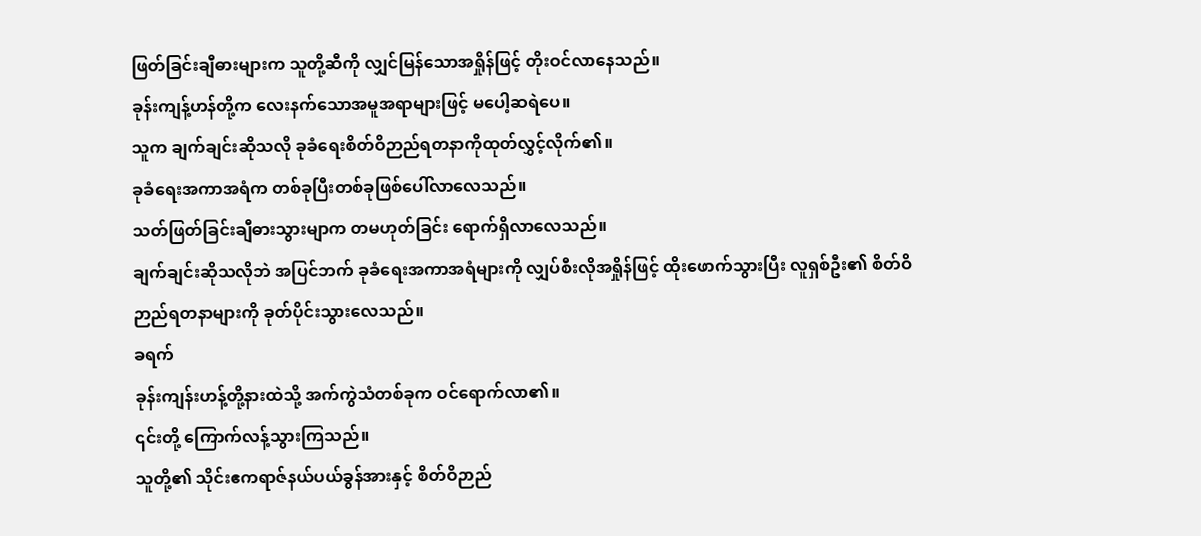ဖြတ်ခြင်းချီဓားများက သူတို့ဆီကို လျှင်မြန်သောအရှိုန်ဖြင့် တိုးဝင်လာနေသည်။
ခုန်းကျန့်ဟန်တို့က လေးနက်သောအမူအရာများဖြင့် မပေါ့ဆရဲပေ။
သူက ချက်ချင်းဆိုသလို ခုခံရေးစိတ်ဝိဉာည်ရတနာကိုထုတ်လွှင့်လိုက်၏။
ခုခံရေးအကာအရံက တစ်ခုပြီးတစ်ခုဖြစ်ပေါ်လာလေသည်။
သတ်ဖြတ်ခြင်းချီဓားသွားမျာက တမဟုတ်ခြင်း ရောက်ရှိလာလေသည်။
ချက်ချင်းဆိုသလိုဘဲ အပြင်ဘက် ခုခံရေးအကာအရံများကို လျှပ်စီးလိုအရှိုန်ဖြင့် ထိုးဖောက်သွားပြီး လူရှစ်ဦး၏ စိတ်ဝိဉာည်ရတနာများကို ခုတ်ပိုင်းသွားလေသည်။
ခရက်
ခုန်းကျန်းဟန့်တို့နားထဲသို့ အက်ကွဲသံတစ်ခုက ဝင်ရောက်လာ၏။
၎င်းတို့ ကြောက်လန့်သွားကြသည်။
သူတို့၏ သိုင်းဧကရာဇ်နယ်ပယ်ခွန်အားနှင့် စိတ်ဝိဉာည်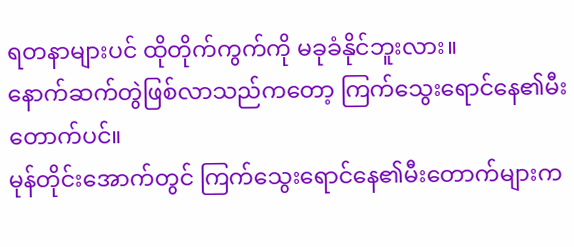ရတနာများပင် ထိုတိုက်ကွက်ကို မခုခံနိုင်ဘူးလား။
နောက်ဆက်တွဲဖြစ်လာသည်ကတော့ ကြက်သွေးရောင်နေ၏မီးတောက်ပင်။
မုန်တိုင်းအောက်တွင် ကြက်သွေးရောင်နေ၏မီးတောက်များက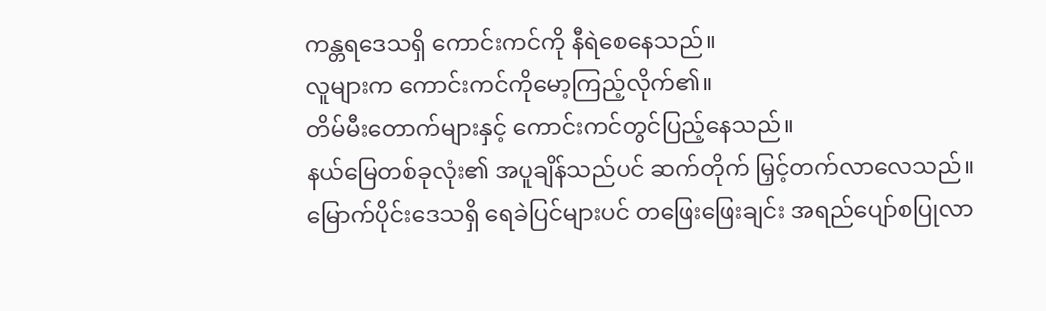ကန္တရဒေသရှိ ကောင်းကင်ကို နီရဲစေနေသည်။
လူများက ကောင်းကင်ကိုမော့ကြည့်လိုက်၏။
တိမ်မီးတောက်များနှင့် ကောင်းကင်တွင်ပြည့်နေသည်။
နယ်မြေတစ်ခုလုံး၏ အပူချိန်သည်ပင် ဆက်တိုက် မြှင့်တက်လာလေသည်။
မြောက်ပိုင်းဒေသရှိ ရေခဲပြင်များပင် တဖြေးဖြေးချင်း အရည်ပျော်စပြုလာ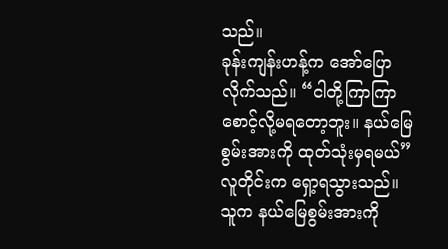သည်။
ခုန်းကျန်းဟန့်က အော်ပြောလိုက်သည်။ “ငါတို့ကြာကြာစောင့်လို့မရတော့ဘူး။ နယ်မြေစွမ်းအားကို ထုတ်သုံးမှရမယ်”
လူတိုင်းက ရှော့ရသွားသည်။
သူက နယ်မြေစွမ်းအားကို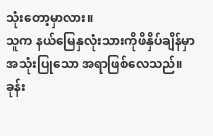သုံးတော့မှာလား။
သူက နယ်မြေနှလုံးသားကိုဖိနှိပ်ချိန်မှာ အသုံးပြုသော အရာဖြစ်လေသည်။
ခုန်း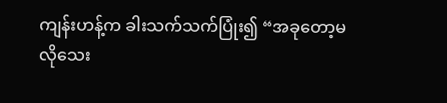ကျန်းဟန့်က ခါးသက်သက်ပြုံး၍ “အခုတော့မလိုသေး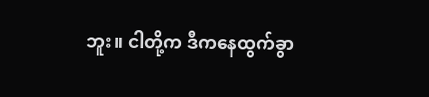ဘူး။ ငါတို့က ဒီကနေထွက်ခွာ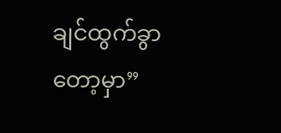ချင်ထွက်ခွာတော့မှာ”